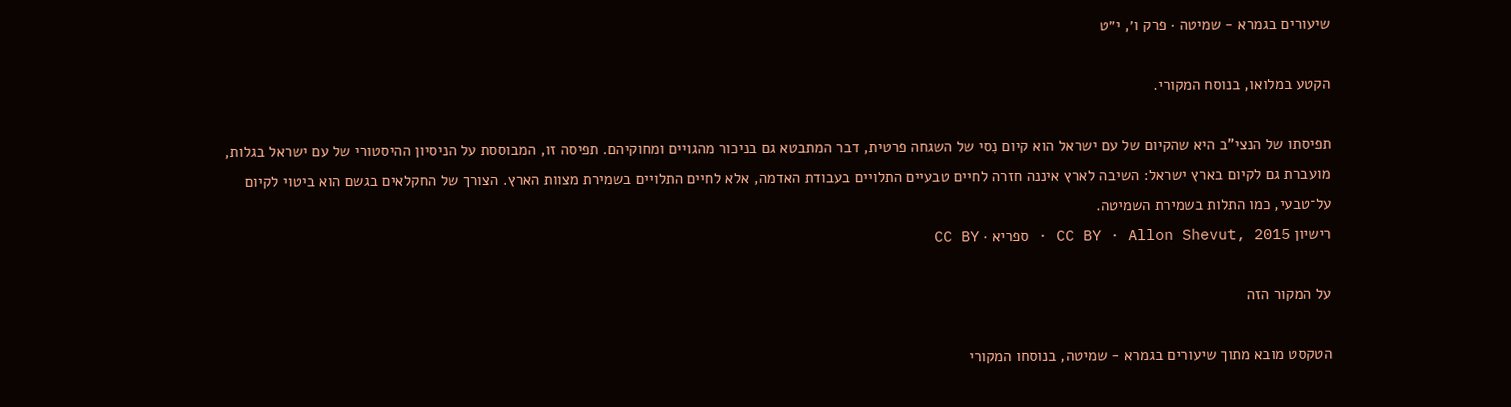שיעורים בגמרא - שמיטה · פרק ו׳, י״ט

הקטע במלואו, בנוסח המקורי.

תפיסתו של הנצי"ב היא שהקיום של עם ישראל הוא קיום נִסי של השגחה פרטית, דבר המתבטא גם בניכור מהגויים ומחוקיהם. תפיסה זו, המבוססת על הניסיון ההיסטורי של עם ישראל בגלות, מועברת גם לקיום בארץ ישראל: השיבה לארץ איננה חזרה לחיים טבעיים התלויים בעבודת האדמה, אלא לחיים התלויים בשמירת מצוות הארץ. הצורך של החקלאים בגשם הוא ביטוי לקיום על־טבעי, כמו התלות בשמירת השמיטה.
רישיון CC BY · Allon Shevut, 2015 · ספריא · CC BY

על המקור הזה

הטקסט מובא מתוך שיעורים בגמרא - שמיטה, בנוסחו המקורי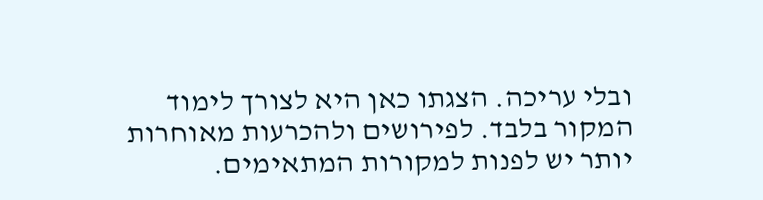ובלי עריכה. הצגתו כאן היא לצורך לימוד המקור בלבד. לפירושים ולהכרעות מאוחרות יותר יש לפנות למקורות המתאימים.